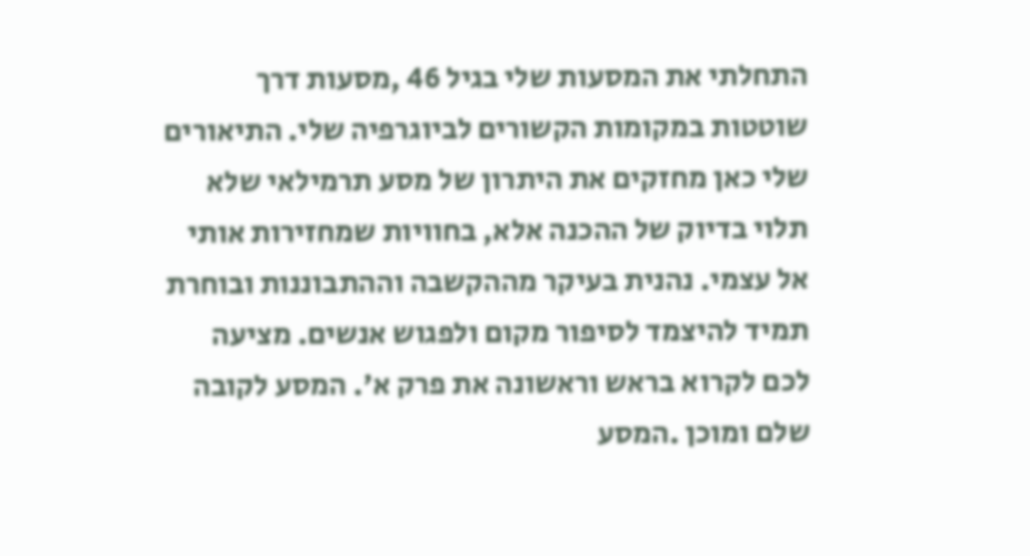התחלתי את המסעות שלי בגיל 46 ,מסעות דרך שוטטות במקומות הקשורים לביוגרפיה שלי. התיאורים שלי כאן מחזקים את היתרון של מסע תרמילאי שלא תלוי בדיוק של ההכנה אלא, בחוויות שמחזירות אותי אל עצמי. נהנית בעיקר מההקשבה וההתבוננות ובוחרת תמיד להיצמד לסיפור מקום ולפגוש אנשים. מציעה לכם לקרוא בראש וראשונה את פרק א'. המסע לקובה שלם ומוכן .המסע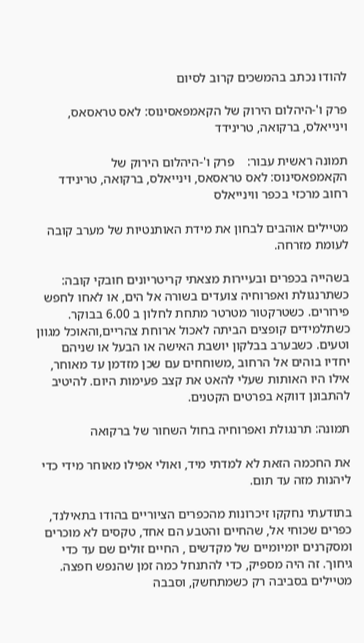להודו נכתב בהמשכים קרוב לסיום

פרק ו'-היהלום הירוק של הקאמפאסינוס: לאס טראסאס, וינייאלס, ברקואה, טרינידד

תמונה ראשית עבור:    פרק ו'-היהלום הירוק של הקאמפאסינוס: לאס טראסאס, וינייאלס, ברקואה, טרינידד
רחוב מרכזי בכפר ווינייאלס

מטיילים אוהבים לבחון את מידת האותנטיות של מערב קובה לעומת מזרחה.

בשהייה בכפרים ובעיירות מצאתי קריטריונים חובקי קובה: כשתרנגולת ואפרוחיה צועדים בשורה אל הים, או לאחו לחפש פירורים. כשטרקטור מטרטר מתחת לחלון ב 6.00 בבוקר. כשתלמידים קופצים הביתה לאכול ארוחת צהריים,והאוכל מגוון וטעים. כשבערב בבלקון יושבת האישה או הבעל או שניהם יחדיו בוהים אל הרחוב ,משוחחים עם שכן מזדמן עד מאוחר, אילו היו האותות שעלי להאט את קצב פעימות היום. להיטיב להתבונן דווקא בפרטים הקטנים.

תמונה: תרנגולת ואפרוחיה בחול השחור של ברקואה

את החכמה הזאת לא למדתי מיד, ואולי אפילו מאוחר מידי כדי ליהנות מזה עד תום.

בתודעתי נחקקו זיכרונות מהכפרים הציוריים בהודו בתאילנד, כפרים שכוחי אל, שהחיים והטבע הם אחד, טקסים לא מוכרים ומסקרנים יומיומיים של מקדשים , החיים זולים שם עד כדי גיחוך. זה היה מספיק, כדי להתנחל כמה זמן שהנפש חפצה. מטיילים בסביבה רק כשמתחשק, וסבבה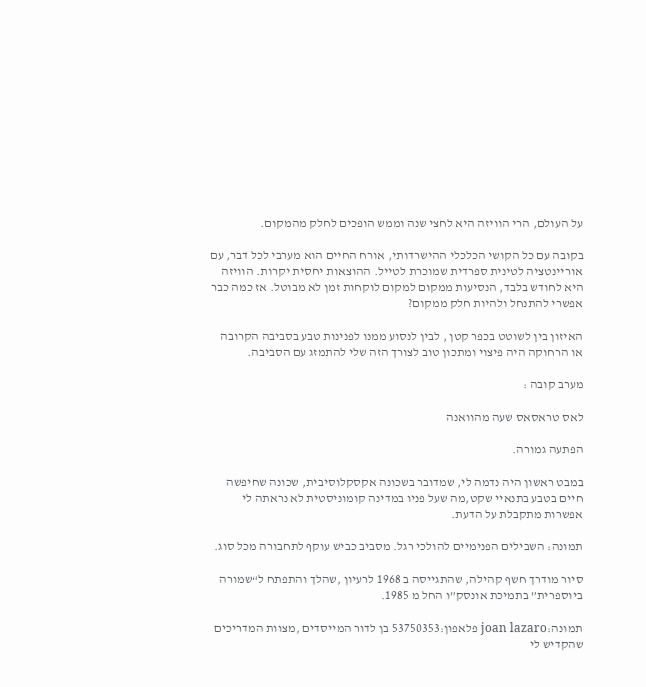על העולם, הרי הוויזה היא לחצי שנה וממש הופכים לחלק מהמקום.

בקובה עם כל הקושי הכלכלי ההישרדותי, אורח החיים הוא מערבי לכל דבר, עם אוריינטציה לטינית ספרדית שמוכרת לטייל. ההוצאות יחסית יקרות. הוויזה היא לחודש בלבד, הנסיעות ממקום למקום לוקחות זמן לא מבוטל. אז כמה כבר אפשרי להתנחל ולהיות חלק ממקום?

האיזון בין לשוטט בכפר קטן , לבין לנסוע ממנו לפנינות טבע בסביבה הקרובה או הרחוקה היה פיצוי ומתכון טוב לצורך הזה שלי להתמזג עם הסביבה.

מערב קובה :

לאס טראסאס שעה מהוואנה

הפתעה גמורה.

במבט ראשון היה נדמה לי, שמדובר בשכונה אקסקלוסיבית, שכונה שחיפשה חיים בטבע בתנאיי שקט,מה שעל פניו במדינה קומוניסטית לא נראתה לי אפשרות מתקבלת על הדעת.

תמונה: השבילים הפנימיים להולכי רגל. מסביב כביש עוקף לתחבורה מכל סוג.

סיור מודרך חשף קהילה, שהתגייסה ב 1968 לרעיון ,שהלך והתפתח ל“שמורה ביוספרית” בתמיכת אונסק”ו החל מ 1985.

תמונה:joan lazaro פלאפון:53750353 בן לדור המייסדים ,מצוות המדריכים שהקדיש לי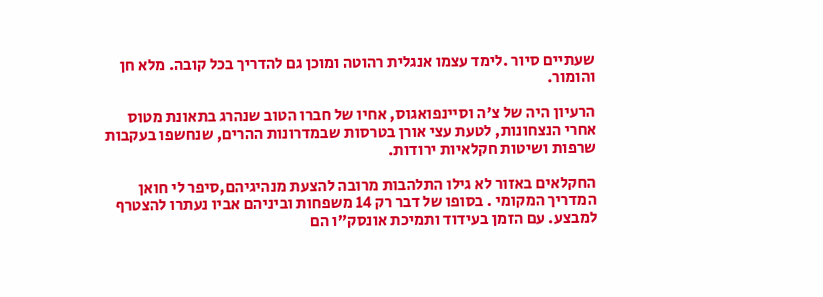שעתיים סיור .לימד עצמו אנגלית רהוטה ומוכן גם להדריך בכל קובה. מלא חן והומור.

הרעיון היה של צ'ה וסיינפואגוס, אחיו של חברו הטוב שנהרג בתאונת מטוס אחרי הנצחונות, לטעת עצי אורן בטרסות שבמדרונות ההרים, שנחשפו בעקבות שרפות ושיטות חקלאיות ירודות.

החקלאים באזור לא גילו התלהבות מרובה להצעת מנהיגיהם,סיפר לי חואן המדריך המקומי . בסופו של דבר רק 14 משפחות וביניהם אביו נעתרו להצטרף למבצע. עם הזמן בעידוד ותמיכת אונסק”ו הם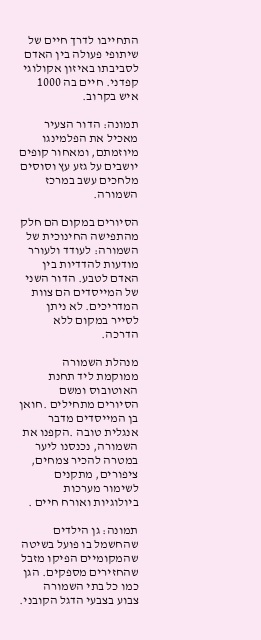התחייבו לדרך חיים של שיתופי פעולה בין האדם לסביבתו באיזון אקולוגי קפדני. חיים בה 1000 איש בקרוב.

תמונה: הדור הצעיר מאכיל את הפלמינגו מיוזמתם, ומאחור קופים יושבים על גזע עץ וסוסים מלחכים עשב במרכז השמורה.

הסיורים במקום הם חלק מהתפישה החינוכית של השמורה: לעודד ולעורר מודעות להדדיות בין האדם לטבע. הדור השני של המייסדים הם צוות המדריכים. לא ניתן לסייר במקום ללא הדרכה.

מנהלת השמורה ממוקמת ליד תחנת האוטובוס ומשם הסיורים מתחילים .חואן בן המייסדים מדבר אנגלית טובה .הקפנו את השמורה, נכנסנו ליער במטרה להכיר צמחים, ציפורים, מתקנים  לשימור מערכות ביולוגיות ואורח חיים .

תמונה: גן הילדים שהחשמל בו פועל בשיטה שהמקומיים הפיקו מזבל שהחזירים מספקים. הגן כמו כל בתי השמורה צבוע בצבעי הדגל הקובני.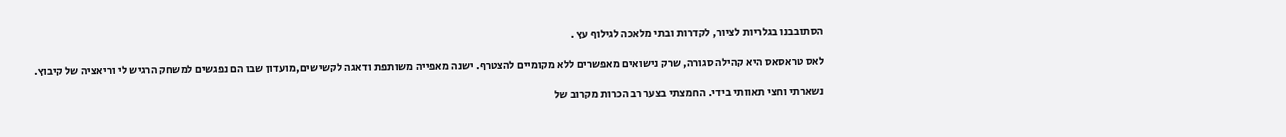הסתובבנו בגלריות לציור, לקדרות ובתי מלאכה לגילוף עץ .

לאס טראסאס היא קהילה סגורה, שרק נישואים מאפשרים ללא מקומיים להצטרף. ישנה מאפייה משותפת ודאגה לקשישים,מועדון שבו הם נפגשים למשחק הרגיש לי וריאציה של קיבוץ.

נשארתי וחצי תאוותי בידי. החמצתי בצער רב הכרות מקרוב של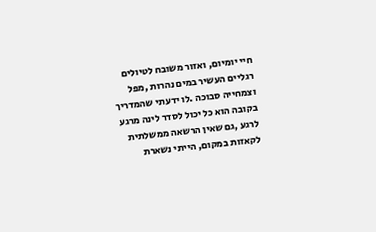חיי יומיום, ואזור משובח לטיולים רגליים העשיר במים נהרות ,מפל וצמחייה סבוכה .לו ידעתי שהמדריך בקובה הוא כל יכול לסדר לינה מרגע לרגע ,גם שאין הרשאה ממשלתית לקאזות במקום, הייתי נשארת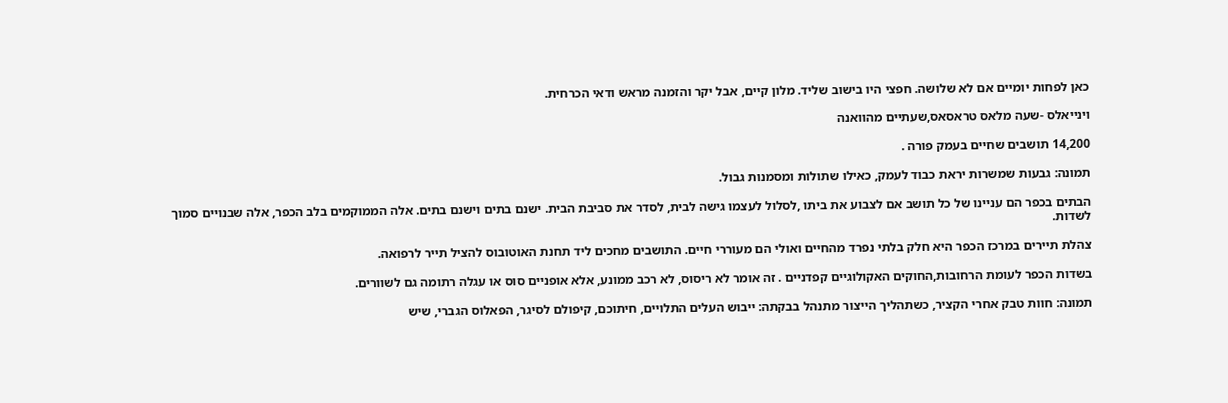כאן לפחות יומיים אם לא שלושה. חפצי היו בישוב שליד. מלון קיים, אבל יקר והזמנה מראש ודאי הכרחית.

וינייאלס -שעה מלאס טראסאס,שעתיים מהוואנה

14,200 תושבים שחיים בעמק פורה .

תמונה: גבעות שמשרות יראת כבוד לעמק, כאילו שתולות ומסמנות גבול.

הבתים בכפר הם עניינו של כל תושב אם לצבוע את ביתו ,לסלול לעצמו גישה לבית, לסדר את סביבת הבית. ישנם בתים וישנם בתים. אלה הממוקמים בלב הכפר, אלה שבנויים סמוך לשדות.

צהלת תיירים במרכז הכפר היא חלק בלתי נפרד מהחיים ואולי הם מעוררי חיים. התושבים מחכים ליד תחנת האוטובוס להציל תייר לרפואה.

בשדות הכפר לעומת הרחובות,החוקים האקולוגיים קפדניים . זה אומר לא ריסוס, לא רכב ממונע, אלא אופניים סוס או עגלה רתומה גם לשוורים.

תמונה: חוות טבק אחרי הקציר, כשתהליך הייצור מתנהל בבקתה: ייבוש העלים התלויים, חיתוכם, קיפולם לסיגר, הפאלוס הגברי, שיש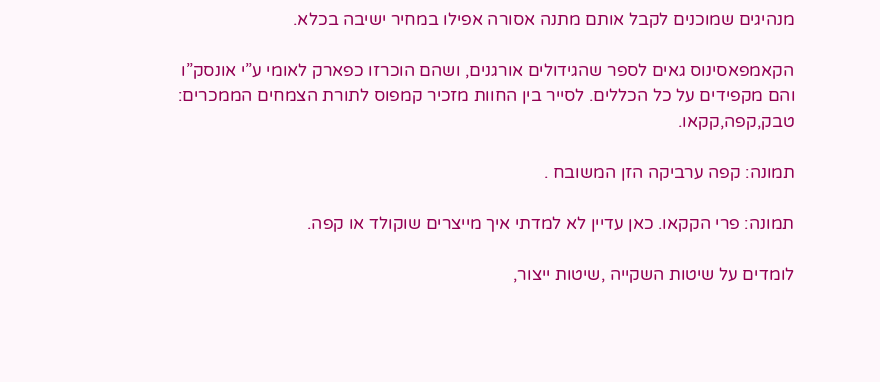מנהיגים שמוכנים לקבל אותם מתנה אסורה אפילו במחיר ישיבה בכלא.

הקאמפאסינוס גאים לספר שהגידולים אורגנים, ושהם הוכרזו כפארק לאומי ע”י אונסק”ו והם מקפידים על כל הכללים. לסייר בין החוות מזכיר קמפוס לתורת הצמחים הממכרים: טבק,קפה,קקאו.

תמונה: קפה ערביקה הזן המשובח .

תמונה: פרי הקקאו. כאן עדיין לא למדתי איך מייצרים שוקולד או קפה.

לומדים על שיטות השקייה ,שיטות ייצור,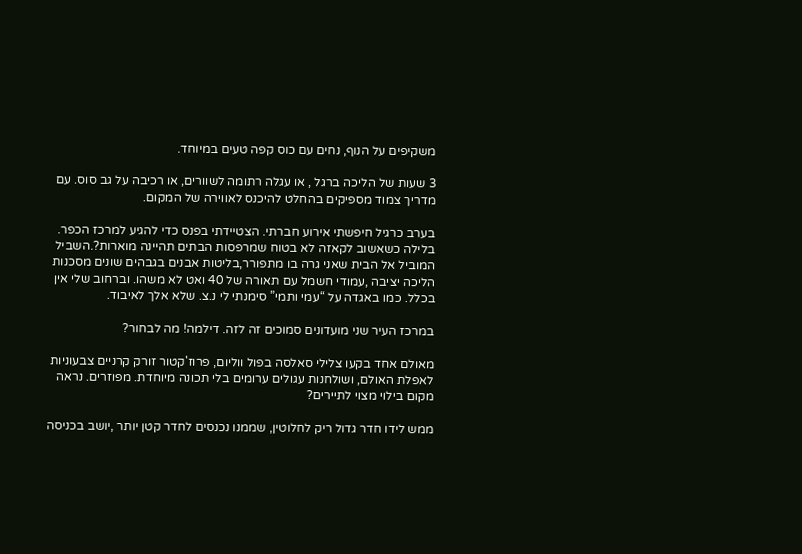משקיפים על הנוף, נחים עם כוס קפה טעים במיוחד.

3 שעות של הליכה ברגל , או עגלה רתומה לשוורים, או רכיבה על גב סוס. עם מדריך צמוד מספיקים בהחלט להיכנס לאווירה של המקום.

בערב כרגיל חיפשתי אירוע חברתי. הצטיידתי בפנס כדי להגיע למרכז הכפר. בלילה כשאשוב לקאזה לא בטוח שמרפסות הבתים תהיינה מוארות?.השביל המוביל אל הבית שאני גרה בו מתפורר,בליטות אבנים בגבהים שונים מסכנות הליכה יציבה ,עמודי חשמל עם תאורה של 40 ואט לא משהו. וברחוב שלי אין בכלל. כמו באגדה על “עמי ותמי” סימנתי לי נ.צ. שלא אלך לאיבוד.

במרכז העיר שני מועדונים סמוכים זה לזה. דילמה! מה לבחור?

מאולם אחד בקעו צלילי סאלסה בפול ווליום, פרוז'קטור זורק קרניים צבעוניות לאפלת האולם, ושולחנות עגולים ערומים בלי תכונה מיוחדת. מפוזרים. נראה מקום בילוי מצוי לתיירים?

ממש לידו חדר גדול ריק לחלוטין, שממנו נכנסים לחדר קטן יותר ,יושב בכניסה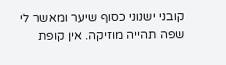קובני ישנוני כסוף שיער ומאשר לי שפה תהייה מוזיקה. אין קופת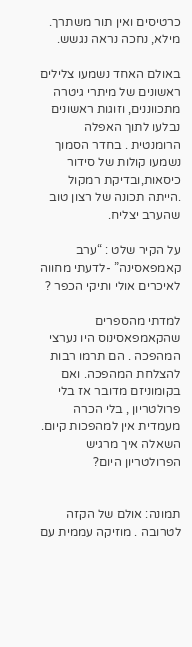כרטיסים ואין תור משתרך. מילא, נחכה נראה נגשש.

באולם האחד נשמעו צלילים ראשונים של מיתרי גיטרה מתכווננים, וזוגות ראשונים נבלעו לתוך האפלה הרומנטית . בחדר הסמוך נשמעו קולות של סידור כיסאות,ובדיקת רמקול .הייתה תכונה של רצון טוב שהערב יצליח.

על הקיר שלט : “ערב קאמפאסינה” -לדעתי מחווה לאיכרים אולי ותיקי הכפר ?

למדתי מהספרים שהקאמפאסינוס היו נערצי המהפכה . הם תרמו רבות להצלחת המהפכה. ואם בקומוניזם מדובר אז בלי פרולטריון , בלי הכרה מעמדית אין למהפכות קיום. השאלה איך מרגיש הפרולטריון היום?


תמונה: אולם של הקזה לטרובה . מוזיקה עממית עם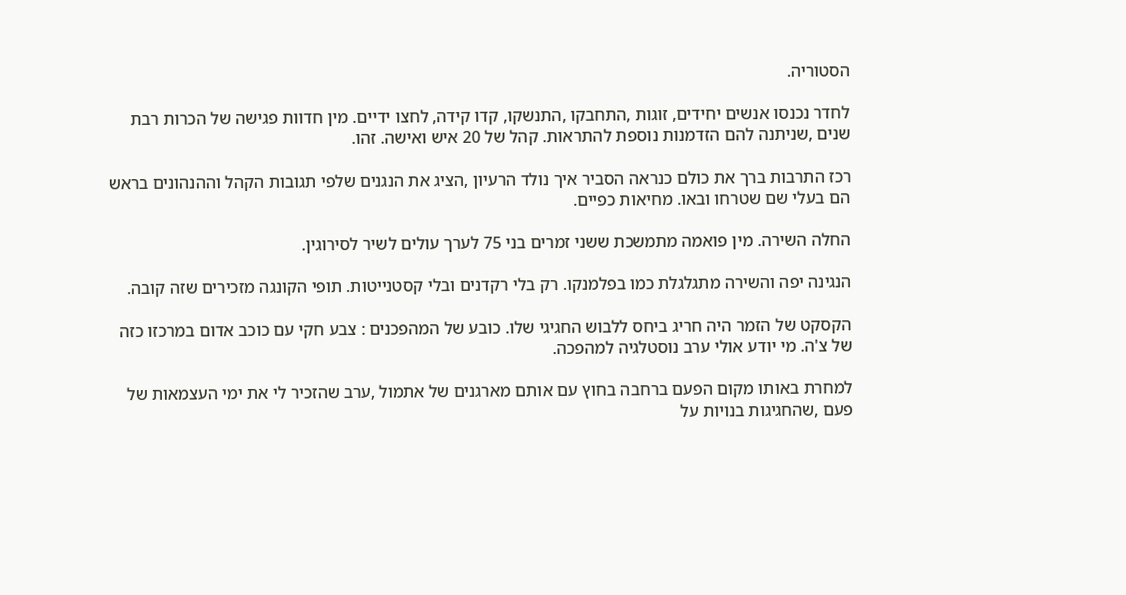הסטוריה.

לחדר נכנסו אנשים יחידים, זוגות ,התחבקו ,התנשקו, קדו קידה, לחצו ידיים. מין חדוות פגישה של הכרות רבת שנים ,שניתנה להם הזדמנות נוספת להתראות. קהל של 20 איש ואישה. זהו.

רכז התרבות ברך את כולם כנראה הסביר איך נולד הרעיון ,הציג את הנגנים שלפי תגובות הקהל וההנהונים בראש הם בעלי שם שטרחו ובאו. מחיאות כפיים.

החלה השירה. מין פואמה מתמשכת ששני זמרים בני 75 לערך עולים לשיר לסירוגין.

הנגינה יפה והשירה מתגלגלת כמו בפלמנקו. רק בלי רקדנים ובלי קסטנייטות. תופי הקונגה מזכירים שזה קובה.

הקסקט של הזמר היה חריג ביחס ללבוש החגיגי שלו. כובע של המהפכנים : צבע חקי עם כוכב אדום במרכזו כזה של צ'ה. מי יודע אולי ערב נוסטלגיה למהפכה.

למחרת באותו מקום הפעם ברחבה בחוץ עם אותם מארגנים של אתמול ,ערב שהזכיר לי את ימי העצמאות של פעם ,שהחגיגות בנויות על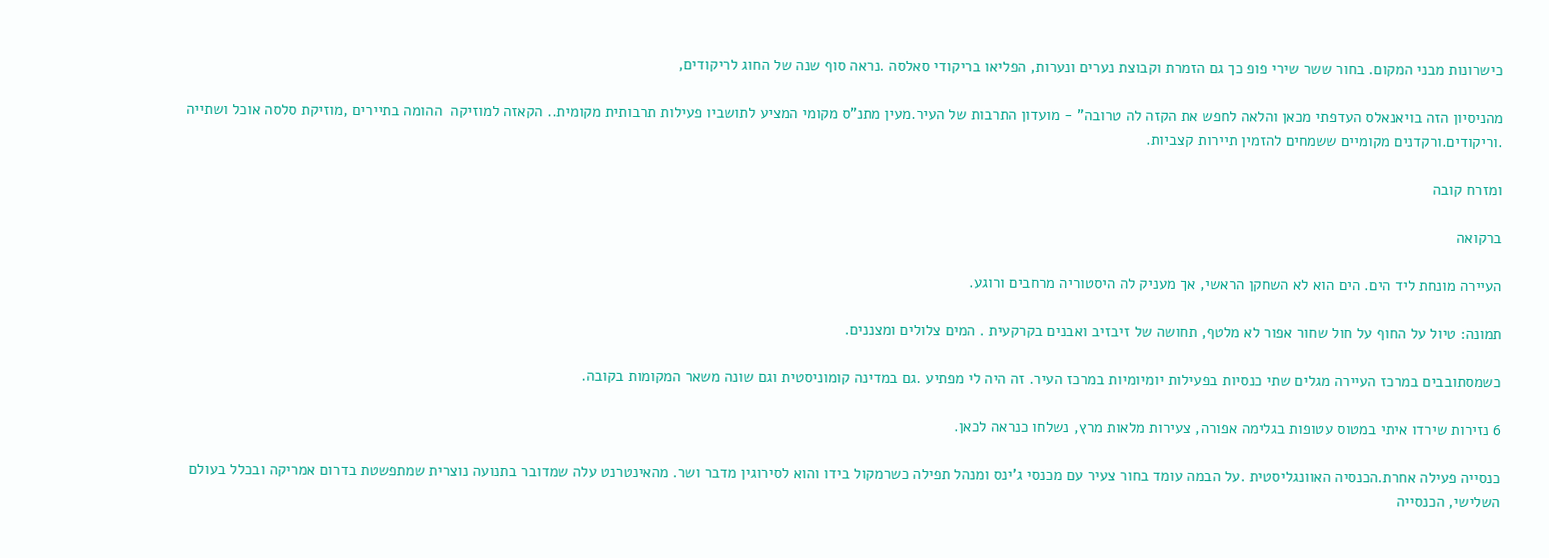כישרונות מבני המקום. בחור ששר שירי פופ כך גם הזמרת וקבוצת נערים ונערות, הפליאו בריקודי סאלסה .נראה סוף שנה של החוג לריקודים,

מהניסיון הזה בויאנאלס העדפתי מכאן והלאה לחפש את הקזה לה טרובה” - מועדון התרבות של העיר.מעין מתנ”ס מקומי המציע לתושביו פעילות תרבותית מקומית.. הקאזה למוזיקה  ההומה בתיירים ,מוזיקת סלסה אוכל ושתייה .וריקודים.ורקדנים מקומיים ששמחים להזמין תיירות קצביות.

ומזרח קובה

ברקואה

העיירה מונחת ליד הים. הים הוא לא השחקן הראשי, אך מעניק לה היסטוריה מרחבים ורוגע.

תמונה: טיול על החוף על חול שחור אפור לא מלטף, תחושה של זיבזיב ואבנים בקרקעית . המים צלולים ומצננים.

כשמסתובבים במרכז העיירה מגלים שתי כנסיות בפעילות יומיומיות במרכז העיר. זה היה לי מפתיע .גם במדינה קומוניסטית וגם שונה משאר המקומות בקובה.

6 נזירות שירדו איתי במטוס עטופות בגלימה אפורה, צעירות מלאות מרץ, נשלחו כנראה לכאן.

כנסייה פעילה אחרת.הכנסיה האוונגליסטית .על הבמה עומד בחור צעיר עם מכנסי ג'ינס ומנהל תפילה כשרמקול בידו והוא לסירוגין מדבר ושר. מהאינטרנט עלה שמדובר בתנועה נוצרית שמתפשטת בדרום אמריקה ובכלל בעולם השלישי, הכנסייה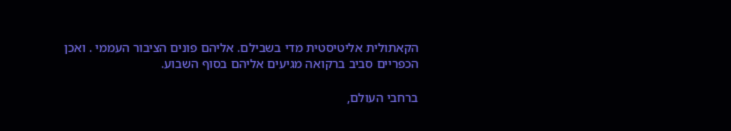הקאתולית אליטיסטית מדי בשבילם. אליהם פונים הציבור העממי . ואכן הכפריים סביב ברקואה מגיעים אליהם בסוף השבוע.

ברחבי העולם,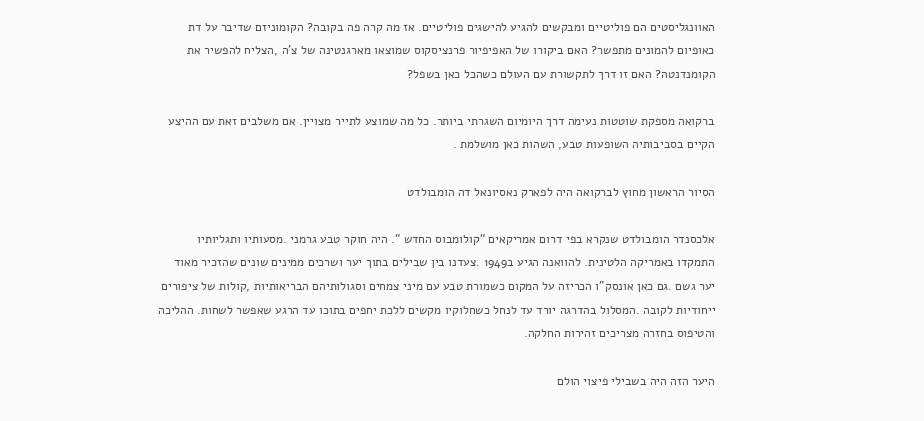האוונגליסטים הם פוליטיים ומבקשים להגיע להישגים פוליטיים. אז מה קרה פה בקובה? הקומוניזם שדיבר על דת כאופיום להמונים מתפשר? האם ביקורו של האפיפיור פרנציסקוס שמוצאו מארגנטינה של צ'ה ,הצליח להפשיר את הקומנדנטה? האם זו דרך לתקשורת עם העולם כשהכל כאן בשפל?

ברקואה מספקת שוטטות נעימה דרך היומיום השגרתי ביותר. כל מה שמוצע לתייר מצויין. אם משלבים זאת עם ההיצע הקיים בסביבותיה השופעות טבע, השהות כאן מושלמת .

הסיור הראשון מחוץ לברקואה היה לפארק נאסיונאל דה הומבולדט

אלכסנדר הומבולדט שנקרא בפי דרום אמריקאים “קולומבוס החדש “. היה חוקר טבע גרמני .מסעותיו ותגליותיו התמקדו באמריקה הלטינית. להוואנה הגיע ב1949 .צעדנו בין שבילים בתוך יער ושרכים ממינים שונים שהזכיר מאוד יער גשם .גם כאן אונסק”ו הכריזה על המקום כשמורת טבע עם מיני צמחים וסגולותיהם הבריאותיות ,קולות של ציפורים ייחודיות לקובה .המסלול בהדרגה יורד עד לנחל כשחלוקיו מקשים ללכת יחפים בתוכו עד הרגע שאפשר לשחות. ההליכה והטיפוס בחזרה מצריכים זהירות החלקה.

היער הזה היה בשבילי פיצוי הולם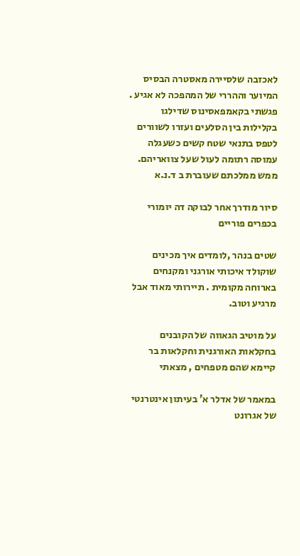לאכזבה שלסיירה מאסטרה הבסיס המיוער וההררי של המהפכה לא אגיע . פגשתי בקאמפאסינוס שדילגו בקלילות בין הסלעים ועזרו לשוורים לטפס בתנאי שטח קשים כשעגלה עמוסה רתומה לעול שעל צוואריהם. ממש ממלכתם שעוברת ב ד.נ.א

סיור מודרך אחר לבוקה דה יומורי בכפרים פוריים

שטים בנהר ,לומדים איך מכינים שוקולד איכותי אורגני ומקנחים בארוחה מקומית . תיירותי מאוד אבל מרגיע וטוב.

על מוטיב הגאווה של הקובנים בחקלאות האורגנית וחקלאות בר קיימא שהם מטפחים , מצאתי

במאמר של אדלר א' בעיתון אינטרנטי של אגרונט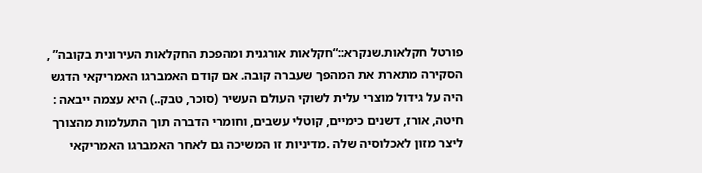פורטל חקלאות.שנקרא::“חקלאות אורגנית ומהפכת החקלאות העירונית בקובה” , הסקירה מתארת את המהפך שעברה קובה. אם קודם האמברגו האמריקאי הדגש היה על גידול מוצרי עלית לשוקי העולם העשיר (סוכר, טבק..) היא עצמה ייבאה : חיטה, אורז, דשנים כימיים, קוטלי עשבים, וחומרי הדברה תוך התעלמות מהצורך ליצר מזון לאכלוסיה שלה .מדיניות זו המשיכה גם לאחר האמברגו האמריקאי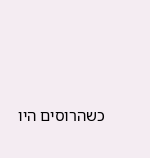כשהרוסים היו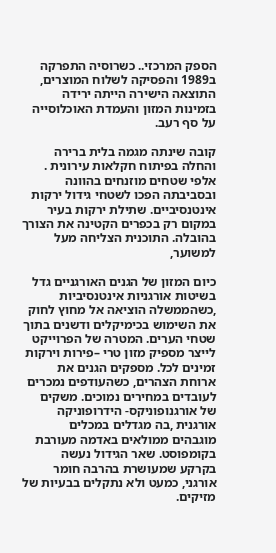הספק המרכזי.. כשרוסיה התפרקה ב1989 והפסיקה לשלוח המוצרים, התוצאה הישירה הייתה ירידה בזמינות המזון והעמדת האוכלוסייה על סף רעב.

קובה שינתה מגמה בלית ברירה והחלה בפיתוח חקלאות עירונית . אלפי שטחים מוזנחים בהוונה ובסביבתה הפכו לשטחי גידול ירקות אינטנסיביים. שתילת ירקות בעיר במקום רק בכפרים הקטינה את הצורך בהובלה. התוכנית הצליחה מעל למשוער,

כיום המזון של הגנים האורגניים גדל בשיטות אורגניות אינטנסיביות ,כשהממשלה הוציאה אל מחוץ לחוק את השימוש בכימיקלים ודשנים בתוך שטחי הערים. המטרה של הפרוייקט לייצר מספיק מזון טרי –פירות וירקות זמינים לכל. מספקים הגנים את ארוחת הצהרים, כשהעודפים נמכרים לעובדים במחירים נמוכים. משקים של אורגנופוניקס- הידרופוניקה אורגנית ,בה מגדלים במכלים מוגבהים ממולאים באדמה מעורבת בקומפוסט. שאר הגידול נעשה בקרקע שמעושרת בהרבה חומר אורגני, כמעט ולא נתקלים בבעיות של מזיקים.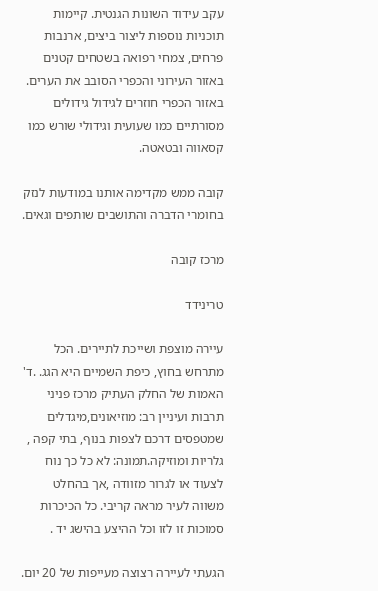עקב עידוד השונות הגנטית. קיימות תוכניות נוספות ליצור ביצים, ארנבות פרחים, צמחי רפואה בשטחים קטנים באזור העירוני והכפרי הסובב את הערים. באזור הכפרי חוזרים לגידול גידולים מסורתיים כמו שעועית וגידולי שורש כמו קסאווה ובטאטה.

קובה ממש מקדימה אותנו במודעות לנזק בחומרי הדברה והתושבים שותפים וגאים.

מרכז קובה

טרינידד

עיירה מוצפת ושייכת לתיירים. הכל מתרחש בחוץ, כיפת השמיים היא הגג. .ד' האמות של החלק העתיק מרכז פניני תרבות ועיניין רב: מוזיאונים,מיגדלים שמטפסים דרכם לצפות בנוף, בתי קפה , גלריות ומוזיקה.תמונה: לא כל כך נוח לצעוד או לגרור מזוודה ,אך בהחלט משווה לעיר מראה קריבי. כל הכיכרות סמוכות זו לזו וכל ההיצע בהישג יד .

הגעתי לעיירה רצוצה מעייפות של 20 יום.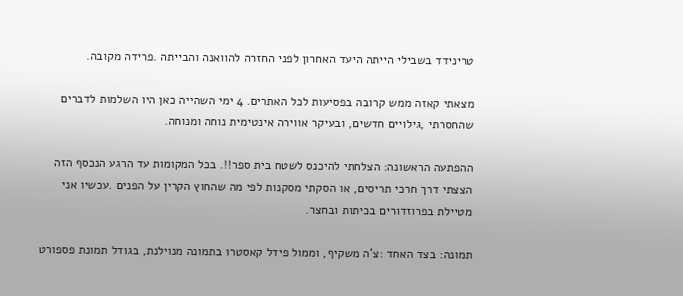טרינידד בשבילי הייתה היעד האחרון לפני החזרה להוואנה והבייתה .פרידה מקובה.

מצאתי קאזה ממש קרובה בפסיעות לכל האתרים. 4 ימי השהייה כאן היו השלמות לדברים שהחסרתי ,גילויים חדשים, ובעיקר אווירה אינטימית נוחה ומנוחה.

ההפתעה הראשונה: הצלחתי להיכנס לשטח בית ספר!!. בכל המקומות עד הרגע הנכסף הזה הצצתי דרך חרכי תריסים, או הסקתי מסקנות לפי מה שהחוץ הקרין על הפנים .עכשיו אני מטיילת בפרוזדורים בכיתות ובחצר.

תמונה: בצד האחד :צ'ה משקיף, וממול פידל קאסטרו בתמונה מנוילנת, בגודל תמונת פספורט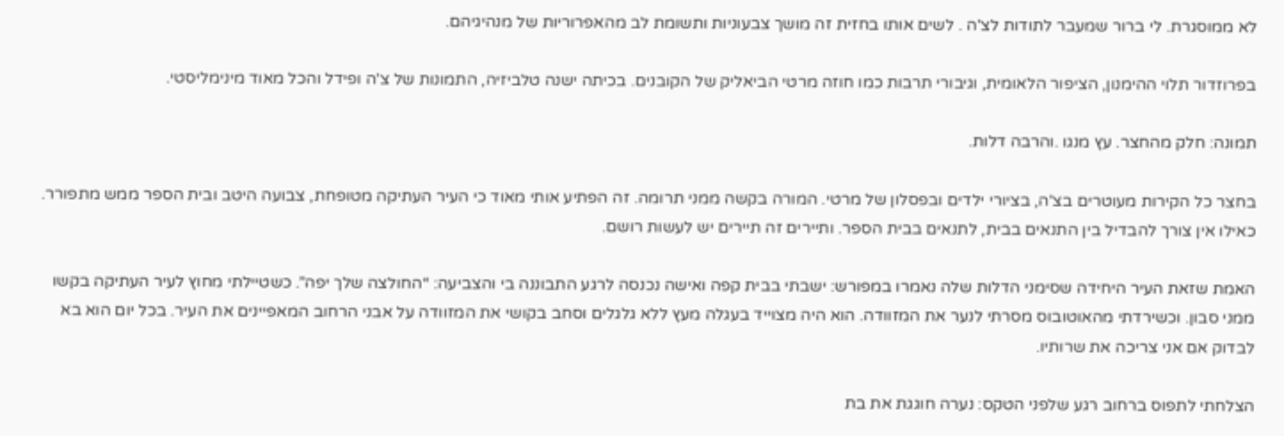לא ממוסגרת. לי ברור שמעבר לתודות לצ'ה . לשים אותו בחזית זה מושך צבעוניות ותשומת לב מהאפרוריות של מנהיגיהם.

בפרוזדור תלוי ההימנון, הציפור הלאומית, וגיבורי תרבות כמו חוזה מרטי הביאליק של הקובנים. בכיתה ישנה טלביזיה, התמונות של צ'ה ופידל והכל מאוד מינימליסטי.

תמונה: חלק מהחצר. עץ מנגו .והרבה דלות.

בחצר כל הקירות מעוטרים בצ'ה, בציורי ילדים ובפסלון של מרטי. המורה בקשה ממני תרומה. זה הפתיע אותי מאוד כי העיר העתיקה מטופחת, צבועה היטב ובית הספר ממש מתפורר. כאילו אין צורך להבדיל בין התנאים בבית, לתנאים בבית הספר. ותיירים זה תיירים יש לעשות רושם.

האמת שזאת העיר היחידה שסימני הדלות שלה נאמרו במפורש: ישבתי בבית קפה ואישה נכנסה לרגע התבוננה בי והצביעה: “החולצה שלך יפה”. כשטיילתי מחוץ לעיר העתיקה בקשו ממני סבון. וכשירדתי מהאוטובוס מסרתי לנער את המזוודה. הוא היה מצוייד בעגלה מעץ ללא גלגלים וסחב בקושי את המזוודה על אבני הרחוב המאפיינים את העיר. בכל יום הוא בא לבדוק אם אני צריכה את שרותיו.

הצלחתי לתפוס ברחוב רגע שלפני הטקס: נערה חוגגת את בת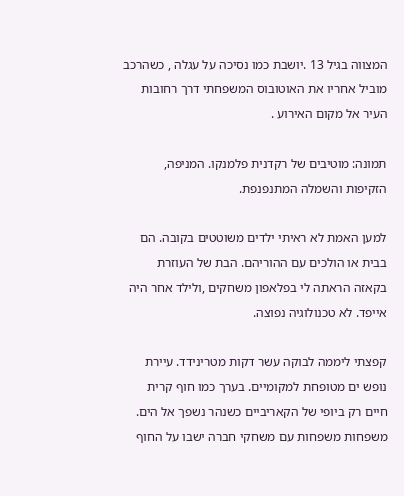המצווה בגיל 13 .יושבת כמו נסיכה על עגלה , כשהרכב מוביל אחריו את האוטובוס המשפחתי דרך רחובות העיר אל מקום האירוע .

תמונה: מוטיבים של רקדנית פלמנקו. המניפה, הזקיפות והשמלה המתנפנפת.

למען האמת לא ראיתי ילדים משוטטים בקובה. הם בבית או הולכים עם ההוריהם. הבת של העוזרת בקאזה הראתה לי בפלאפון משחקים ,ולילד אחר היה אייפד. לא טכנולוגיה נפוצה.

קפצתי ליממה לבוקה עשר דקות מטרינידד. עיירת נופש ים מטופחת למקומיים. בערך כמו חוף קרית חיים רק ביופי של הקאריביים כשנהר נשפך אל הים. משפחות משפחות עם משחקי חברה ישבו על החוף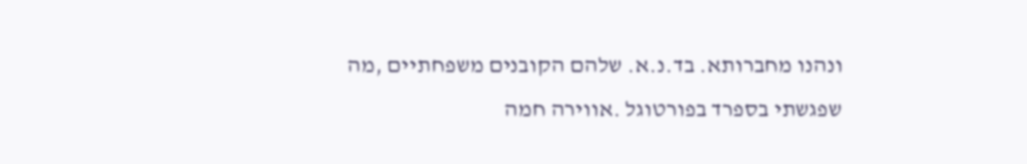ונהנו מחברותא. בד.נ.א. שלהם הקובנים משפחתיים ,מה שפגשתי בספרד בפורטוגל .אווירה חמה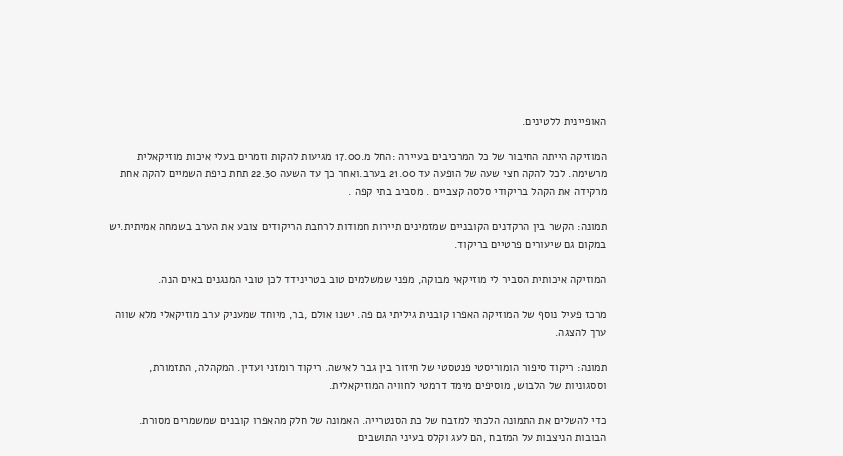האופיינית ללטינים.

המוזיקה הייתה החיבור של כל המרכיבים בעיירה :החל מ.17.00 מגיעות להקות וזמרים בעלי איכות מוזיקאלית מרשימה. לכל להקה חצי שעה של הופעה עד 21.00 בערב.ואחר כך עד השעה 22.30 תחת כיפת השמיים להקה אחת מרקידה את הקהל בריקודי סלסה קצביים . מסביב בתי קפה .

תמונה: הקשר בין הרקדנים הקובניים שמזמינים תיירות חמודות לרחבת הריקודים צובע את הערב בשמחה אמיתית.יש במקום גם שיעורים פרטיים בריקוד.

המוזיקה איכותית הסביר לי מוזיקאי מבוקה, מפני שמשלמים טוב בטרינידד לכן טובי המנגנים באים הנה.

מרכז פעיל נוסף של המוזיקה האפרו קובנית גיליתי גם פה. ישנו אולם ,בר, מיוחד שמעניק ערב מוזיקאלי מלא שווה ערך להצגה.

תמונה: ריקוד סיפור הומוריסטי פנטסטי של חיזור בין גבר לאישה. ריקוד רומזני ועדין. המקהלה, התזמורת, וססגוניות של הלבוש, מוסיפים מימד דרמטי לחוויה המוזיקאלית.

כדי להשלים את התמונה הלכתי למזבח של כת הסנטרייה. האמונה של חלק מהאפרו קובנים שמשמרים מסורת. הבובות הניצבות על המזבח ,הם לעג וקלס בעיני התושבים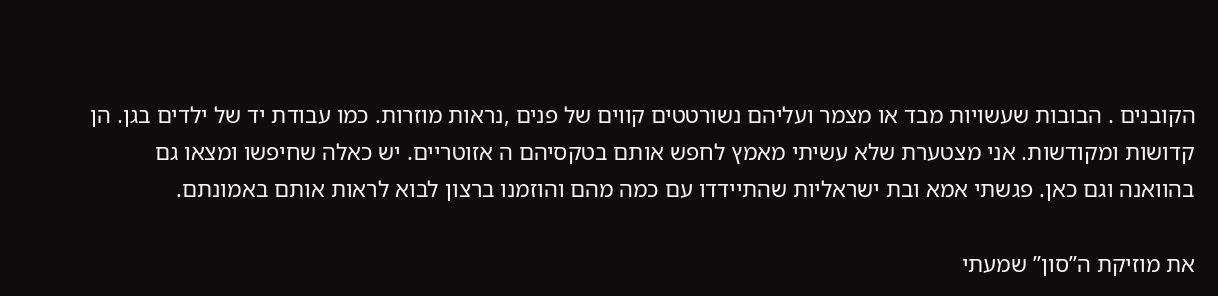הקובנים . הבובות שעשויות מבד או מצמר ועליהם נשורטטים קווים של פנים ,נראות מוזרות. כמו עבודת יד של ילדים בגן. הן קדושות ומקודשות. אני מצטערת שלא עשיתי מאמץ לחפש אותם בטקסיהם ה אזוטריים. יש כאלה שחיפשו ומצאו גם בהוואנה וגם כאן. פגשתי אמא ובת ישראליות שהתיידדו עם כמה מהם והוזמנו ברצון לבוא לראות אותם באמונתם.

את מוזיקת ה”סון” שמעתי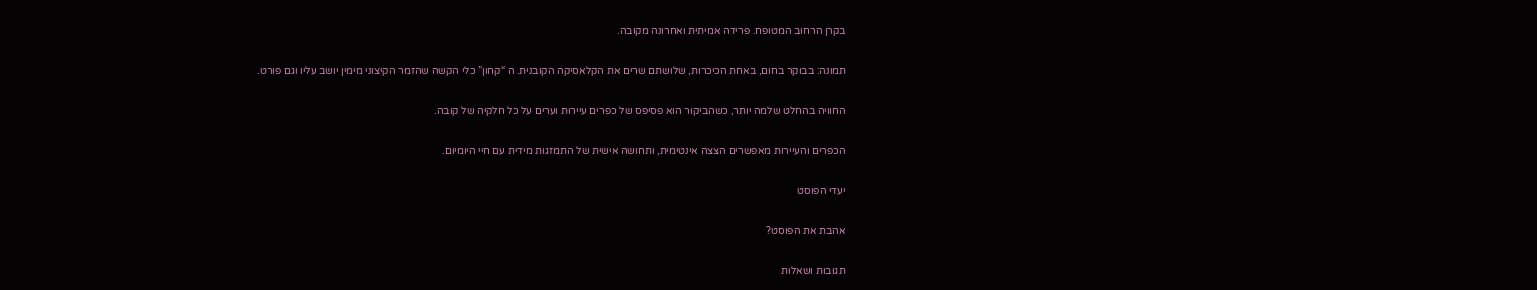בקרן הרחוב המטופח. פרידה אמיתית ואחרונה מקובה.

תמונה: בבוקר בחום, באחת הכיכרות, שלושתם שרים את הקלאסיקה הקובנית. ה “קחון” כלי הקשה שהזמר הקיצוני מימין יושב עליו וגם פורט.

החוויה בהחלט שלמה יותר, כשהביקור הוא פסיפס של כפרים עיירות וערים על כל חלקיה של קובה.

הכפרים והעיירות מאפשרים הצצה אינטימית, ותחושה אישית של התמזגות מידית עם חיי היומיום.

יעדי הפוסט

אהבת את הפוסט?

תגובות ושאלות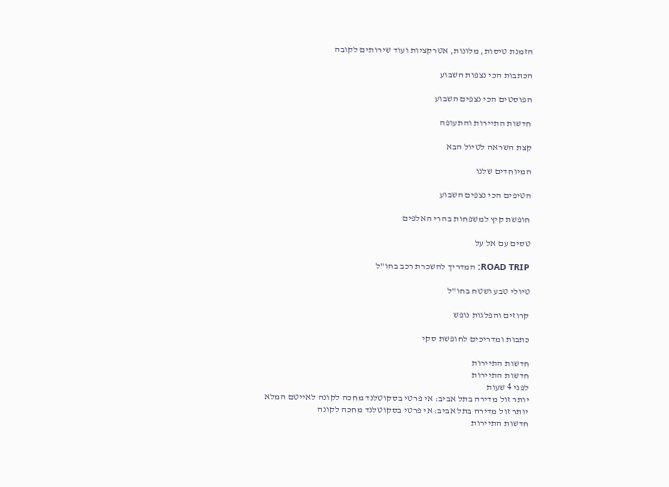הזמנת טיסות, מלונות, אטרקציות ועוד שירותים לקובה

הכתבות הכי נצפות השבוע

הפוסטים הכי נצפים השבוע

חדשות התיירות והתעופה

קצת השראה לטיול הבא

המיוחדים שלנו

הטיפים הכי נצפים השבוע

חופשת קיץ למשפחות בהרי האלפים

טסים עם אל על

ROAD TRIP: המדריך להשכרת רכב בחו"ל

טיולי טבע ושטח בחו"ל

קרוזים והפלגות נופש

כתבות ומדריכים לחופשת סקי

חדשות התיירות
חדשות התיירות
לפני 4 שעות
יותר זול מדירה בתל אביב: אי פרטי בסקוטלנד מחכה לקונה לאייטם המלא
יותר זול מדירה בתל אביב: אי פרטי בסקוטלנד מחכה לקונה
חדשות התיירות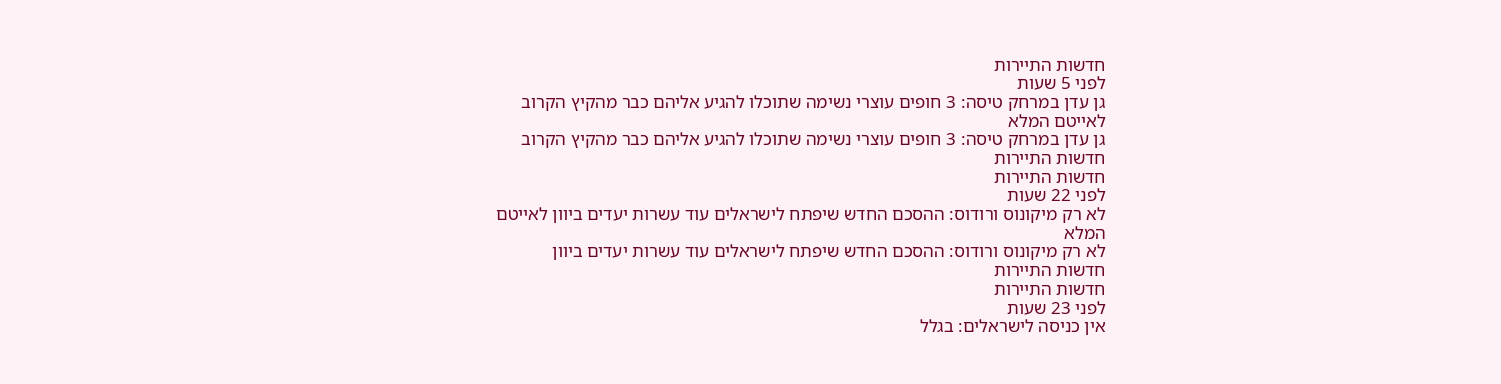חדשות התיירות
לפני 5 שעות
גן עדן במרחק טיסה: 3 חופים עוצרי נשימה שתוכלו להגיע אליהם כבר מהקיץ הקרוב לאייטם המלא
גן עדן במרחק טיסה: 3 חופים עוצרי נשימה שתוכלו להגיע אליהם כבר מהקיץ הקרוב
חדשות התיירות
חדשות התיירות
לפני 22 שעות
לא רק מיקונוס ורודוס: ההסכם החדש שיפתח לישראלים עוד עשרות יעדים ביוון לאייטם המלא
לא רק מיקונוס ורודוס: ההסכם החדש שיפתח לישראלים עוד עשרות יעדים ביוון
חדשות התיירות
חדשות התיירות
לפני 23 שעות
אין כניסה לישראלים: בגלל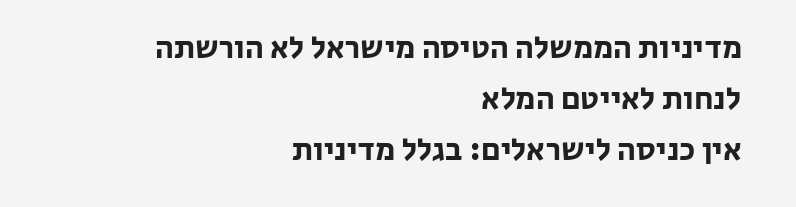מדיניות הממשלה הטיסה מישראל לא הורשתה לנחות לאייטם המלא
אין כניסה לישראלים: בגלל מדיניות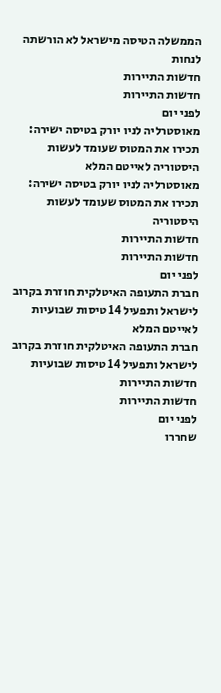הממשלה הטיסה מישראל לא הורשתה לנחות
חדשות התיירות
חדשות התיירות
לפני יום
מאוסטרליה לניו יורק בטיסה ישירה: תכירו את המטוס שעומד לעשות היסטוריה לאייטם המלא
מאוסטרליה לניו יורק בטיסה ישירה: תכירו את המטוס שעומד לעשות היסטוריה
חדשות התיירות
חדשות התיירות
לפני יום
חברת התעופה האיטלקית חוזרת בקרוב לישראל ותפעיל 14 טיסות שבועיות לאייטם המלא
חברת התעופה האיטלקית חוזרת בקרוב לישראל ותפעיל 14 טיסות שבועיות
חדשות התיירות
חדשות התיירות
לפני יום
שחררו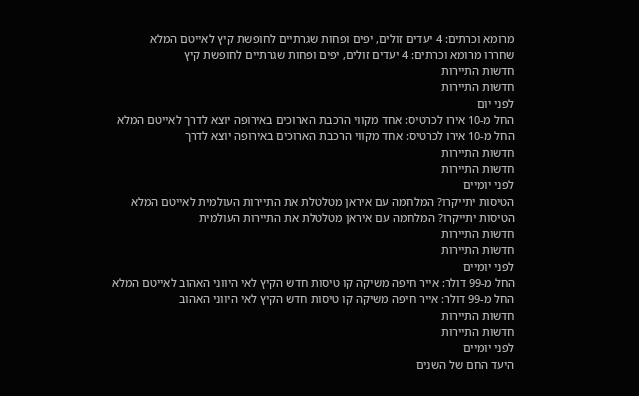מרומא וכרתים: 4 יעדים זולים, יפים ופחות שגרתיים לחופשת קיץ לאייטם המלא
שחררו מרומא וכרתים: 4 יעדים זולים, יפים ופחות שגרתיים לחופשת קיץ
חדשות התיירות
חדשות התיירות
לפני יום
החל מ-10 אירו לכרטיס: אחד מקווי הרכבת הארוכים באירופה יוצא לדרך לאייטם המלא
החל מ-10 אירו לכרטיס: אחד מקווי הרכבת הארוכים באירופה יוצא לדרך
חדשות התיירות
חדשות התיירות
לפני יומיים
הטיסות יתייקרו? המלחמה עם איראן מטלטלת את התיירות העולמית לאייטם המלא
הטיסות יתייקרו? המלחמה עם איראן מטלטלת את התיירות העולמית
חדשות התיירות
חדשות התיירות
לפני יומיים
החל מ-99 דולר: אייר חיפה משיקה קו טיסות חדש הקיץ לאי היווני האהוב לאייטם המלא
החל מ-99 דולר: אייר חיפה משיקה קו טיסות חדש הקיץ לאי היווני האהוב
חדשות התיירות
חדשות התיירות
לפני יומיים
היעד החם של השנים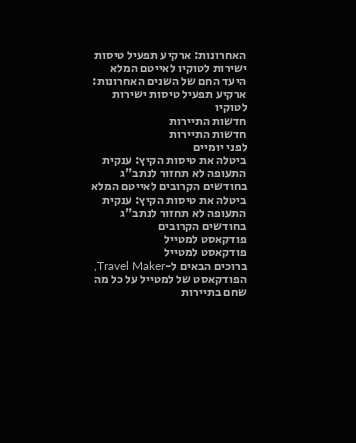האחרונות: ארקיע תפעיל טיסות ישירות לטוקיו לאייטם המלא
היעד החם של השנים האחרונות: ארקיע תפעיל טיסות ישירות לטוקיו
חדשות התיירות
חדשות התיירות
לפני יומיים
ביטלה את טיסות הקיץ: ענקית התעופה לא תחזור לנתב"ג בחודשים הקרובים לאייטם המלא
ביטלה את טיסות הקיץ: ענקית התעופה לא תחזור לנתב"ג בחודשים הקרובים
פודקאסט למטייל
פודקאסט למטייל
ברוכים הבאים ל-Travel Maker, הפודקאסט של למטייל על כל מה שחם בתיירות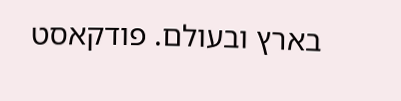בארץ ובעולם. פודקאסט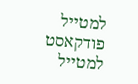למטייל
פודקאסט למטייל